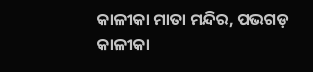କାଳୀକା ମାତା ମନ୍ଦିର, ପଭଗଡ଼
କାଳୀକା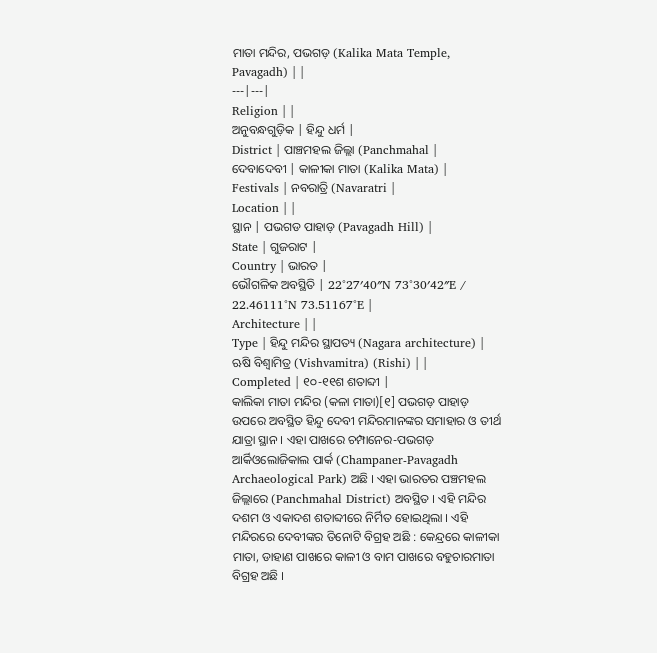ମାତା ମନ୍ଦିର, ପଭଗଡ଼ (Kalika Mata Temple, Pavagadh) | |
---|---|
Religion | |
ଅନୁବନ୍ଧଗୁଡ଼ିକ | ହିନ୍ଦୁ ଧର୍ମ |
District | ପାଞ୍ଚମହଲ ଜିଲ୍ଲା (Panchmahal |
ଦେବାଦେବୀ | କାଳୀକା ମାତା (Kalika Mata) |
Festivals | ନବରାତ୍ରି (Navaratri |
Location | |
ସ୍ଥାନ | ପଭଗଡ ପାହାଡ଼ (Pavagadh Hill) |
State | ଗୁଜରାଟ |
Country | ଭାରତ |
ଭୌଗଳିକ ଅବସ୍ଥିତି | 22°27′40″N 73°30′42″E / 22.46111°N 73.51167°E |
Architecture | |
Type | ହିନ୍ଦୁ ମନ୍ଦିର ସ୍ଥାପତ୍ୟ (Nagara architecture) |
ଋଷି ବିଶ୍ୱାମିତ୍ର (Vishvamitra) (Rishi) | |
Completed | ୧୦-୧୧ଶ ଶତାବ୍ଦୀ |
କାଲିକା ମାତା ମନ୍ଦିର (କଳା ମାତା)[୧] ପଭଗଡ଼ ପାହାଡ଼ ଉପରେ ଅବସ୍ଥିତ ହିନ୍ଦୁ ଦେବୀ ମନ୍ଦିରମାନଙ୍କର ସମାହାର ଓ ତୀର୍ଥ ଯାତ୍ରା ସ୍ଥାନ । ଏହା ପାଖରେ ଚମ୍ପାନେର-ପଭଗଡ଼ ଆର୍କିଓଲୋଜିକାଲ ପାର୍କ (Champaner-Pavagadh Archaeological Park) ଅଛି । ଏହା ଭାରତର ପଞ୍ଚମହଲ ଜିଲ୍ଲାରେ (Panchmahal District) ଅବସ୍ଥିତ । ଏହି ମନ୍ଦିର ଦଶମ ଓ ଏକାଦଶ ଶତାବ୍ଦୀରେ ନିର୍ମିତ ହୋଇଥିଲା । ଏହି ମନ୍ଦିରରେ ଦେବୀଙ୍କର ତିନୋଟି ବିଗ୍ରହ ଅଛି : କେନ୍ଦ୍ରରେ କାଳୀକା ମାତା, ଡାହାଣ ପାଖରେ କାଳୀ ଓ ବାମ ପାଖରେ ବହୁଚାରମାତା ବିଗ୍ରହ ଅଛି ।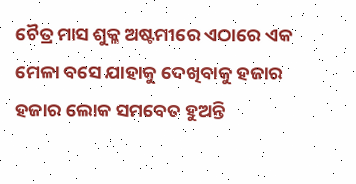ଚୈତ୍ର ମାସ ଶୁକ୍ଳ ଅଷ୍ଟମୀରେ ଏଠାରେ ଏକ ମେଳା ବସେ ଯାହାକୁ ଦେଖିବାକୁ ହଜାର ହଜାର ଲୋକ ସମବେତ ହୁଅନ୍ତି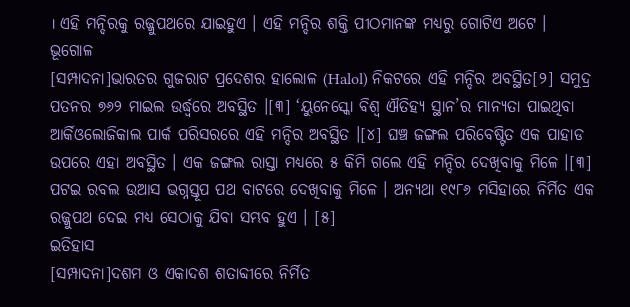। ଏହି ମନ୍ଦିରକୁ ରଜ୍ଜୁପଥରେ ଯାଇହୁଏ । ଏହି ମନ୍ଦିର ଶକ୍ତି ପୀଠମାନଙ୍କ ମଧ୍ୟରୁ ଗୋଟିଏ ଅଟେ ।
ଭୂଗୋଳ
[ସମ୍ପାଦନା]ଭାରତର ଗୁଜରାଟ ପ୍ରଦେଶର ହାଲୋଳ (Halol) ନିକଟରେ ଏହି ମନ୍ଦିର ଅବସ୍ଥିତ[୨] ସମୁଦ୍ର ପତନର ୭୬୨ ମାଇଲ ଉର୍ଦ୍ଧ୍ୱରେ ଅବସ୍ଥିତ ।[୩] ‘ୟୁନେସ୍କୋ ବିଶ୍ୱ ଐତିହ୍ୟ ସ୍ଥାନ’ର ମାନ୍ୟତା ପାଇଥିବା ଆର୍କିଓଲୋଜିକାଲ ପାର୍କ ପରିସରରେ ଏହି ମନ୍ଦିର ଅବସ୍ଥିତ ।[୪] ଘଞ୍ଚ ଜଙ୍ଗଲ ପରିବେଷ୍ଟିତ ଏକ ପାହାଡ ଉପରେ ଏହା ଅବସ୍ଥିତ । ଏକ ଜଙ୍ଗଲ ରାସ୍ତା ମଧ୍ୟରେ ୫ କିମି ଗଲେ ଏହି ମନ୍ଦିର ଦେଖିବାକୁ ମିଳେ ।[୩] ପଟଇ ରବଲ ଉଆସ ଭଗ୍ନସ୍ତୂପ ପଥ ବାଟରେ ଦେଖିବାକୁ ମିଳେ । ଅନ୍ୟଥା ୧୯୮୬ ମସିହାରେ ନିର୍ମିତ ଏକ ରଜ୍ଜୁପଥ ଦେଇ ମଧ୍ୟ ସେଠାକୁ ଯିବା ସମ୍ଭବ ହୁଏ । [୫]
ଇତିହାସ
[ସମ୍ପାଦନା]ଦଶମ ଓ ଏକାଦଶ ଶତାବ୍ଦୀରେ ନିର୍ମିତ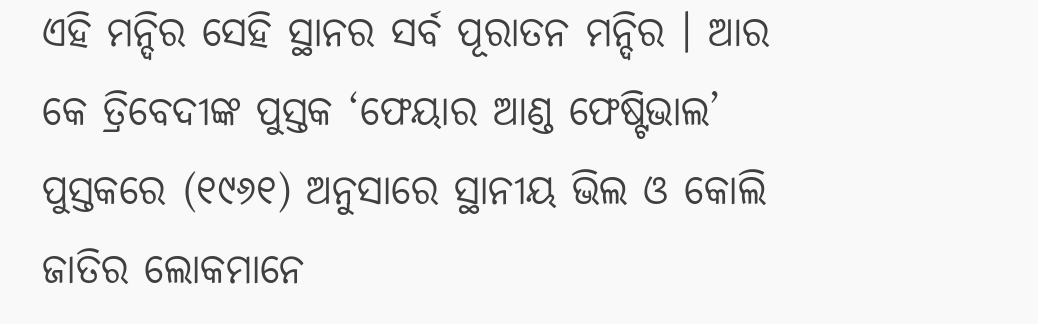ଏହି ମନ୍ଦିର ସେହି ସ୍ଥାନର ସର୍ବ ପୂରାତନ ମନ୍ଦିର । ଆର କେ ତ୍ରିବେଦୀଙ୍କ ପୁସ୍ତକ ‘ଫେୟାର ଆଣ୍ଡ ଫେଷ୍ଟିଭାଲ’ ପୁସ୍ତକରେ (୧୯୬୧) ଅନୁସାରେ ସ୍ଥାନୀୟ ଭିଲ ଓ କୋଲି ଜାତିର ଲୋକମାନେ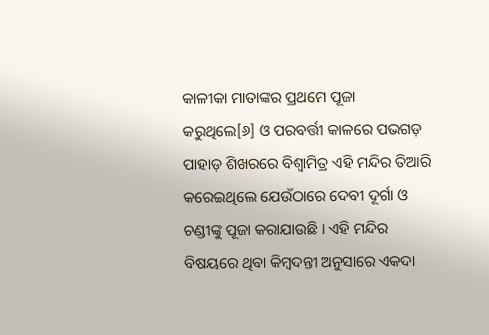କାଳୀକା ମାତାଙ୍କର ପ୍ରଥମେ ପୂଜା କରୁଥିଲେ[୬] ଓ ପରବର୍ତ୍ତୀ କାଳରେ ପଭଗଡ଼ ପାହାଡ଼ ଶିଖରରେ ବିଶ୍ୱାମିତ୍ର ଏହି ମନ୍ଦିର ତିଆରି କରେଇଥିଲେ ଯେଉଁଠାରେ ଦେବୀ ଦୂର୍ଗା ଓ ଚଣ୍ଡୀଙ୍କୁ ପୂଜା କରାଯାଉଛି । ଏହି ମନ୍ଦିର ବିଷୟରେ ଥିବା କିମ୍ବଦନ୍ତୀ ଅନୁସାରେ ଏକଦା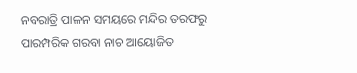ନବରାତ୍ରି ପାଳନ ସମୟରେ ମନ୍ଦିର ତରଫରୁ ପାରମ୍ପରିକ ଗରବା ନାଚ ଆୟୋଜିତ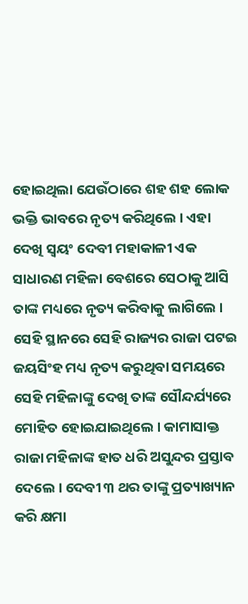ହୋଇଥିଲା ଯେଉଁଠାରେ ଶହ ଶହ ଲୋକ ଭକ୍ତି ଭାବରେ ନୃତ୍ୟ କରିଥିଲେ । ଏହା ଦେଖି ସ୍ୱୟଂ ଦେବୀ ମହାକାଳୀ ଏକ ସାଧାରଣ ମହିଳା ବେଶରେ ସେଠାକୁ ଆସି ତାଙ୍କ ମଧ୍ୟରେ ନୃତ୍ୟ କରିବାକୁ ଲାଗିଲେ । ସେହି ସ୍ଥାନରେ ସେହି ରାଜ୍ୟର ରାଜା ପଟଇ ଜୟସିଂହ ମଧ୍ୟ ନୃତ୍ୟ କରୁଥିବା ସମୟରେ ସେହି ମହିଳାଙ୍କୁ ଦେଖି ତାଙ୍କ ସୌନ୍ଦର୍ଯ୍ୟରେ ମୋହିତ ହୋଇଯାଇଥିଲେ । କାମାସାକ୍ତ ରାଜା ମହିଳାଙ୍କ ହାତ ଧରି ଅସୁନ୍ଦର ପ୍ରସ୍ତାବ ଦେଲେ । ଦେବୀ ୩ ଥର ତାଙ୍କୁ ପ୍ରତ୍ୟାଖ୍ୟାନ କରି କ୍ଷମା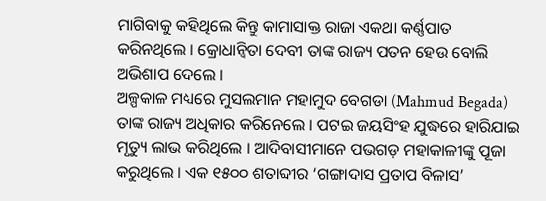ମାଗିବାକୁ କହିଥିଲେ କିନ୍ତୁ କାମାସାକ୍ତ ରାଜା ଏକଥା କର୍ଣ୍ଣପାତ କରିନଥିଲେ । କ୍ରୋଧାନ୍ୱିତା ଦେବୀ ତାଙ୍କ ରାଜ୍ୟ ପତନ ହେଉ ବୋଲି ଅଭିଶାପ ଦେଲେ ।
ଅଳ୍ପକାଳ ମଧ୍ୟରେ ମୁସଲମାନ ମହାମୁଦ ବେଗଡା (Mahmud Begada) ତାଙ୍କ ରାଜ୍ୟ ଅଧିକାର କରିନେଲେ । ପଟଇ ଜୟସିଂହ ଯୁଦ୍ଧରେ ହାରିଯାଇ ମୃତ୍ୟୁ ଲାଭ କରିଥିଲେ । ଆଦିବାସୀମାନେ ପଭଗଡ଼ ମହାକାଳୀଙ୍କୁ ପୂଜା କରୁଥିଲେ । ଏକ ୧୫୦୦ ଶତାବ୍ଦୀର ‘ଗଙ୍ଗାଦାସ ପ୍ରତାପ ବିଳାସ’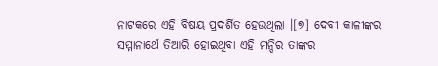ନାଟକରେ ଏହି ବିଷୟ ପ୍ରଦର୍ଶିତ ହେଉଥିଲା ।[୭] ଦେବୀ କାଳୀଙ୍କର ସମ୍ମାନାର୍ଥେ ତିଆରି ହୋଇଥିବା ଏହି ମନ୍ଦିର ତାଙ୍କର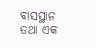ବାସସ୍ଥାନ ତଥା ଏକ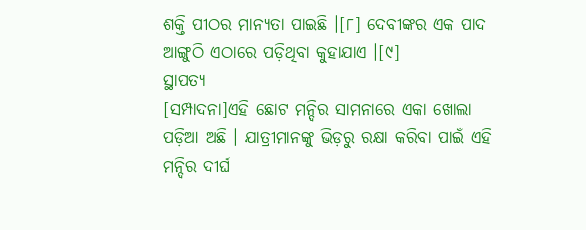ଶକ୍ତି ପୀଠର ମାନ୍ୟତା ପାଇଛି ।[୮] ଦେବୀଙ୍କର ଏକ ପାଦ ଆଙ୍ଗୁଠି ଏଠାରେ ପଡ଼ିଥିବା କୁହାଯାଏ ।[୯]
ସ୍ଥାପତ୍ୟ
[ସମ୍ପାଦନା]ଏହି ଛୋଟ ମନ୍ଦିର ସାମନାରେ ଏକା ଖୋଲା ପଡ଼ିଆ ଅଛି । ଯାତ୍ରୀମାନଙ୍କୁ ଭିଡ଼ରୁ ରକ୍ଷା କରିବା ପାଇଁ ଏହି ମନ୍ଦିର ଦୀର୍ଘ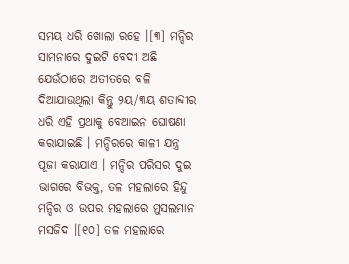ସମୟ ଧରି ଖୋଲା ରହେ ।[୩] ମନ୍ଦିର ସାମନାରେ ଦୁଇଟି ବେଦୀ ଅଛି ଯେଉଁଠାରେ ଅତୀତରେ ବଳି ଦିଆଯାଉଥିଲା କିନ୍ତୁ ୨ୟ/୩ୟ ଶତାବ୍ଦୀର ଧରି ଏହି ପ୍ରଥାକୁ ବେଆଇନ ଘୋଷଣା କରାଯାଇଛି । ମନ୍ଦିରରେ କାଳୀ ଯନ୍ତ୍ର ପୂଜା କରାଯାଏ । ମନ୍ଦିର ପରିସର ଦୁଇ ଭାଗରେ ବିଭକ୍ତ, ତଳ ମହଲାରେ ହିନ୍ଦୁ ମନ୍ଦିର ଓ ଉପର ମହଲାରେ ମୁସଲମାନ ମସଜିଦ ।[୧୦] ତଳ ମହଲାରେ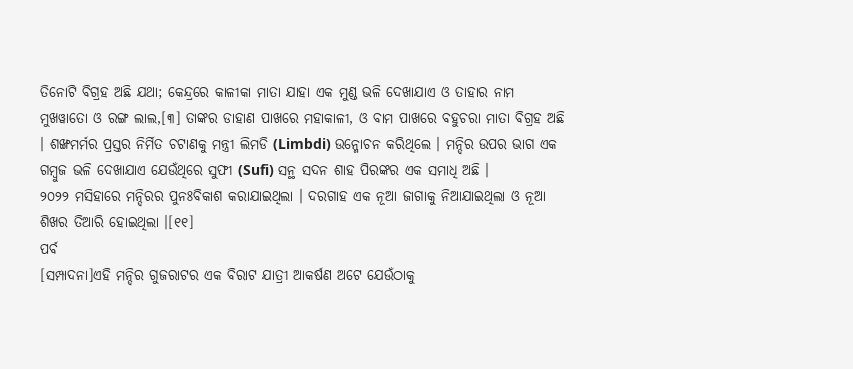ତିନୋଟି ବିଗ୍ରହ ଅଛି ଯଥା; କେନ୍ଦ୍ରରେ କାଳୀକା ମାତା ଯାହା ଏକ ମୁଣ୍ଡ ଭଳି ଦେଖାଯାଏ ଓ ତାହାର ନାମ ମୁଖୱାତୋ ଓ ରଙ୍ଗ ଲାଲ,[୩] ତାଙ୍କର ଡାହାଣ ପାଖରେ ମହାକାଳୀ, ଓ ବାମ ପାଖରେ ବହୁଚରା ମାତା ବିଗ୍ରହ ଅଛି । ଶଙ୍ଖମର୍ମର ପ୍ରସ୍ତର ନିର୍ମିତ ଚଟାଣକୁ ମନ୍ତ୍ରୀ ଲିମଡି (Limbdi) ଉନ୍ମୋଚନ କରିଥିଲେ । ମନ୍ଦିର ଉପର ଭାଗ ଏକ ଗମ୍ବୁଜ ଭଳି ଦେଖାଯାଏ ଯେଉଁଥିରେ ସୁଫୀ (Sufi) ସନ୍ଥ ସଦନ ଶାହ ପିରଙ୍କର ଏକ ସମାଧି ଅଛି ।
୨୦୨୨ ମସିହାରେ ମନ୍ଦିରର ପୁନଃବିକାଶ କରାଯାଇଥିଲା । ଦରଗାହ ଏକ ନୂଆ ଜାଗାକୁ ନିଆଯାଇଥିଲା ଓ ନୂଆ ଶିଖର ତିଆରି ହୋଇଥିଲା ।[୧୧]
ପର୍ବ
[ସମ୍ପାଦନା]ଏହି ମନ୍ଦିର ଗୁଜରାଟର ଏକ ବିରାଟ ଯାତ୍ରୀ ଆକର୍ଷଣ ଅଟେ ଯେଉଁଠାକୁ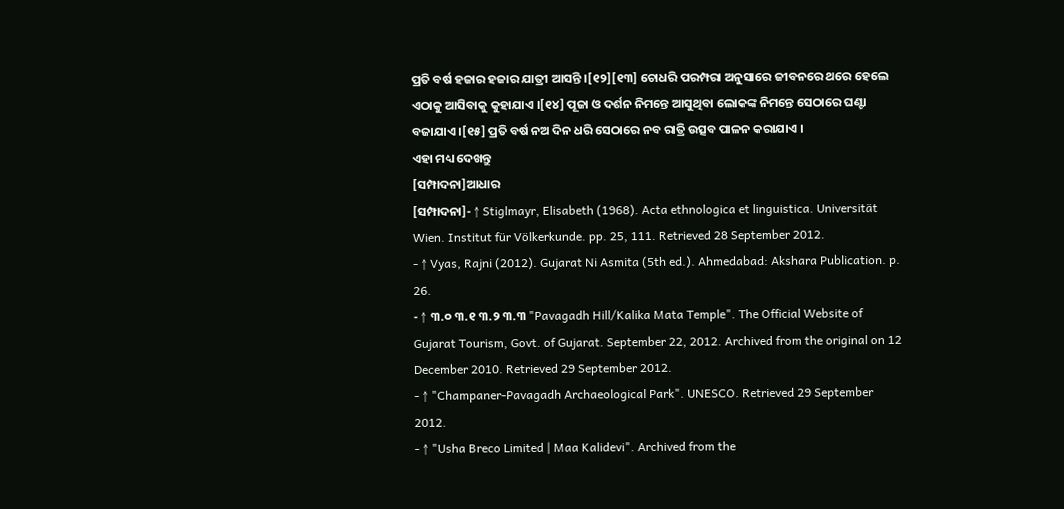ପ୍ରତି ବର୍ଷ ହଜାର ହଜାର ଯାତ୍ରୀ ଆସନ୍ତି ।[୧୨][୧୩] ଚୋଧରି ପରମ୍ପରା ଅନୁସାରେ ଜୀବନରେ ଥରେ ହେଲେ ଏଠାକୁ ଆସିବାକୁ କୁହାଯାଏ ।[୧୪] ପୂଜା ଓ ଦର୍ଶନ ନିମନ୍ତେ ଆସୁଥିବା ଲୋକଙ୍କ ନିମନ୍ତେ ସେଠାରେ ଘଣ୍ଟା ବଜାଯାଏ ।[୧୫] ପ୍ରତି ବର୍ଷ ନଅ ଦିନ ଧରି ସେଠାରେ ନବ ରାତ୍ରି ଉତ୍ସବ ପାଳନ କରାଯାଏ ।
ଏହା ମଧ୍ୟ ଦେଖନ୍ତୁ
[ସମ୍ପାଦନା]ଆଧାର
[ସମ୍ପାଦନା]- ↑ Stiglmayr, Elisabeth (1968). Acta ethnologica et linguistica. Universität Wien. Institut für Völkerkunde. pp. 25, 111. Retrieved 28 September 2012.
- ↑ Vyas, Rajni (2012). Gujarat Ni Asmita (5th ed.). Ahmedabad: Akshara Publication. p. 26.
- ↑ ୩.୦ ୩.୧ ୩.୨ ୩.୩ "Pavagadh Hill/Kalika Mata Temple". The Official Website of Gujarat Tourism, Govt. of Gujarat. September 22, 2012. Archived from the original on 12 December 2010. Retrieved 29 September 2012.
- ↑ "Champaner-Pavagadh Archaeological Park". UNESCO. Retrieved 29 September 2012.
- ↑ "Usha Breco Limited | Maa Kalidevi". Archived from the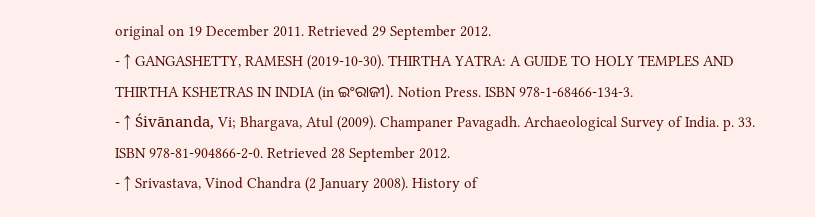original on 19 December 2011. Retrieved 29 September 2012.
- ↑ GANGASHETTY, RAMESH (2019-10-30). THIRTHA YATRA: A GUIDE TO HOLY TEMPLES AND THIRTHA KSHETRAS IN INDIA (in ଇଂରାଜୀ). Notion Press. ISBN 978-1-68466-134-3.
- ↑ Śivānanda, Vi; Bhargava, Atul (2009). Champaner Pavagadh. Archaeological Survey of India. p. 33. ISBN 978-81-904866-2-0. Retrieved 28 September 2012.
- ↑ Srivastava, Vinod Chandra (2 January 2008). History of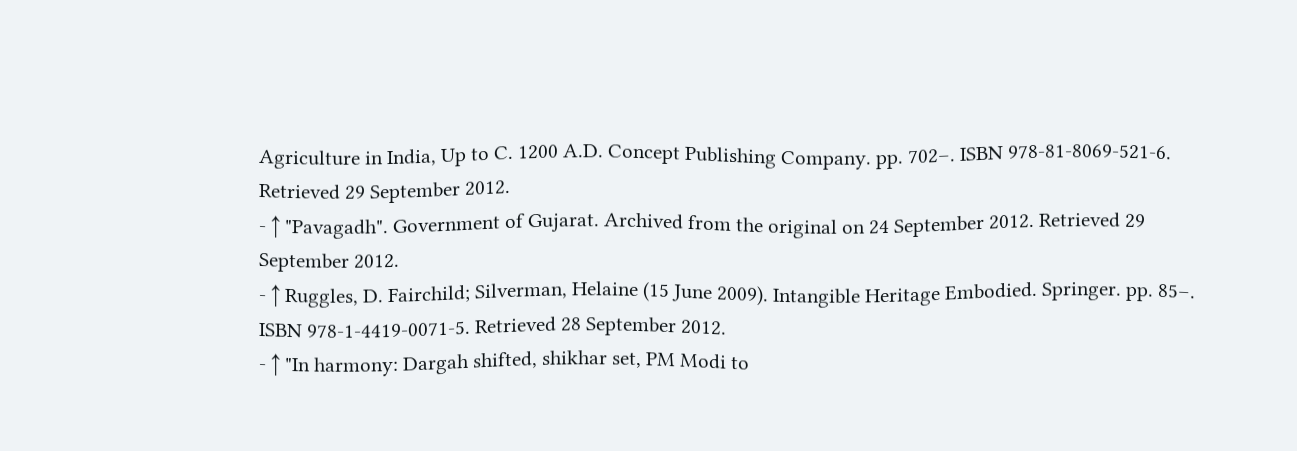Agriculture in India, Up to C. 1200 A.D. Concept Publishing Company. pp. 702–. ISBN 978-81-8069-521-6. Retrieved 29 September 2012.
- ↑ "Pavagadh". Government of Gujarat. Archived from the original on 24 September 2012. Retrieved 29 September 2012.
- ↑ Ruggles, D. Fairchild; Silverman, Helaine (15 June 2009). Intangible Heritage Embodied. Springer. pp. 85–. ISBN 978-1-4419-0071-5. Retrieved 28 September 2012.
- ↑ "In harmony: Dargah shifted, shikhar set, PM Modi to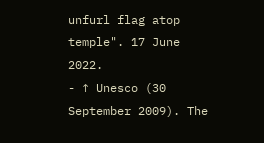unfurl flag atop temple". 17 June 2022.
- ↑ Unesco (30 September 2009). The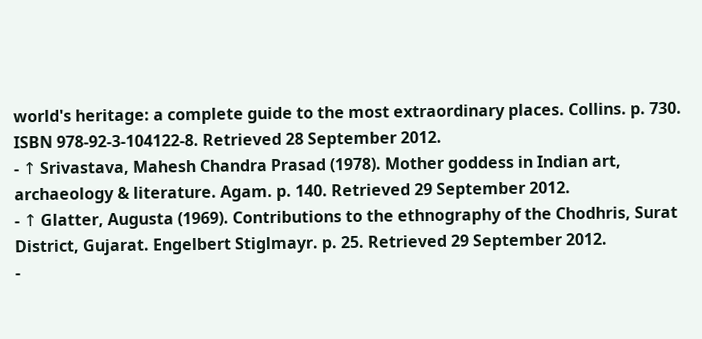world's heritage: a complete guide to the most extraordinary places. Collins. p. 730. ISBN 978-92-3-104122-8. Retrieved 28 September 2012.
- ↑ Srivastava, Mahesh Chandra Prasad (1978). Mother goddess in Indian art, archaeology & literature. Agam. p. 140. Retrieved 29 September 2012.
- ↑ Glatter, Augusta (1969). Contributions to the ethnography of the Chodhris, Surat District, Gujarat. Engelbert Stiglmayr. p. 25. Retrieved 29 September 2012.
-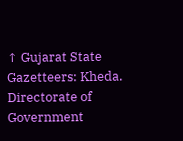↑ Gujarat State Gazetteers: Kheda. Directorate of Government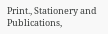Print., Stationery and Publications,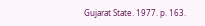Gujarat State. 1977. p. 163.